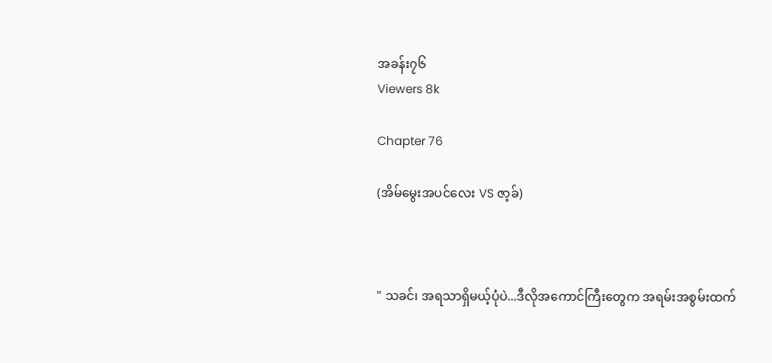အခန်း၇၆
Viewers 8k

Chapter 76

(အိမ်မွေးအပင်လေး VS ဇာ့ခ်)



" သခင်၊ အရသာရှိမယ့်ပုံပဲ...ဒီလိုအကောင်ကြီးတွေက အရမ်းအစွမ်းထက်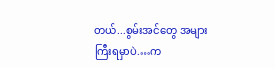တယ်...စွမ်းအင်တွေ အများကြီးရမှာပဲ.…က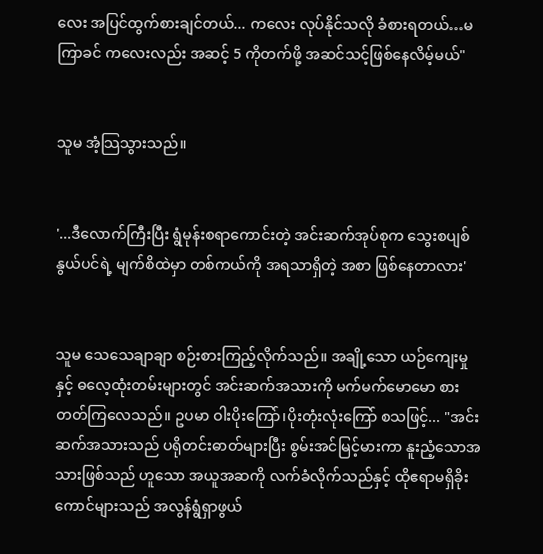လေး အပြင်ထွက်စားချင်တယ်... ကလေး လုပ်နိုင်သလို ခံစားရတယ်…မကြာခင် ကလေးလည်း အဆင့် 5 ကိုတက်ဖို့ အဆင်သင့်ဖြစ်နေလိမ့်မယ်"


သူမ အံ့သြသွားသည်။


'...ဒီလောက်ကြီးပြီး ရွံမုန်းစရာကောင်းတဲ့ အင်းဆက်အုပ်စုက သွေးစပျစ်နွယ်ပင်ရဲ့ မျက်စိထဲမှာ တစ်ကယ်ကို အရသာရှိတဲ့ အစာ ဖြစ်နေတာလား'


သူမ သေသေချာချာ စဉ်းစားကြည့်လိုက်သည်။ အချို့သော ယဉ်ကျေးမှုနှင့် ဓလေ့ထုံးတမ်းများတွင် အင်းဆက်အသားကို မက်မက်မောမော စားတတ်ကြလေသည်။ ဥပမာ ဝါးပိုးကြော်၊ပိုးတုံးလုံးကြော် စသဖြင့်... "အင်းဆက်အသားသည် ပရိုတင်းဓာတ်များပြီး စွမ်းအင်မြင့်မားကာ နူးညံ့သောအသားဖြစ်သည် ဟူသော အယူအဆကို လက်ခံလိုက်သည်နှင့် ထိုဧရာမရှိခိုးကောင်များသည် အလွန်ရွံရှာဖွယ်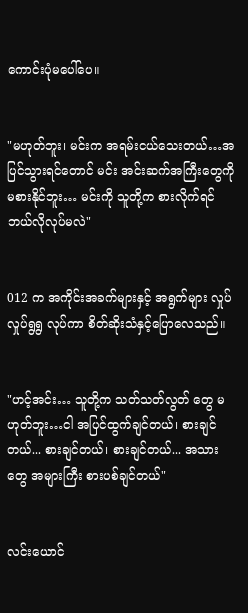ကောင်းပုံမပေါ်ပေ။


"မဟုတ်ဘူး၊ မင်းက အရမ်းငယ်သေးတယ်…အပြင်သွားရင်တောင် မင်း အင်းဆက်အကြီးတွေကို မစားနိုင်ဘူး… မင်းကို သူတို့က စားလိုက်ရင် ဘယ်လိုလုပ်မလဲ"


012 က အကိုင်းအခက်များနှင့် အရွက်များ လှုပ်လှုပ်ရွရွ လုပ်ကာ စိတ်ဆိုးသံနှင့်ပြောလေသည်။


"ဟင့်အင်း… သူတို့က သတ်သတ်လွတ် တွေ မဟုတ်ဘူး…ငါ အပြင်ထွက်ချင်တယ်၊ စားချင်တယ်... စားချင်တယ်၊ စားချင်တယ်... အသားတွေ အများကြီး စားပစ်ချင်တယ်"


လင်းယောင်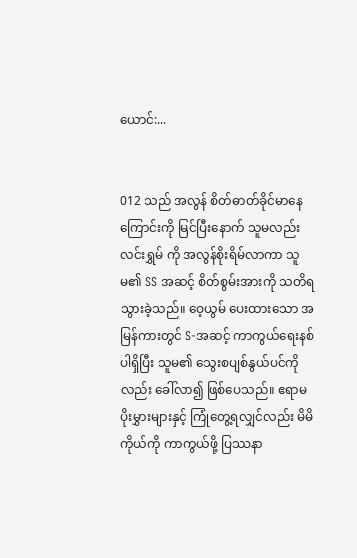ယောင်:...


012 သည် အလွန် စိတ်ဓာတ်ခိုင်မာနေကြောင်းကို မြင်ပြီးနောက် သူမလည်း လင်းရွှမ် ကို အလွန်စိုးရိမ်လာကာ သူမ၏ SS အဆင့် စိတ်စွမ်းအားကို သတိရသွားခဲ့သည်။ ဝေ့ယွမ် ပေးထားသော အမြန်ကားတွင် S-အဆင့် ကာကွယ်ရေးနစ်ပါရှိပြီး သူမ၏ သွေးစပျစ်နွယ်ပင်ကိုလည်း ခေါ်လာ၍ ဖြစ်ပေသည်။ ဧရာမပိုးမွှားများနှင့် ကြုံတွေ့ရလျှင်လည်း မိမိကိုယ်ကို ကာကွယ်ဖို့ ပြဿနာ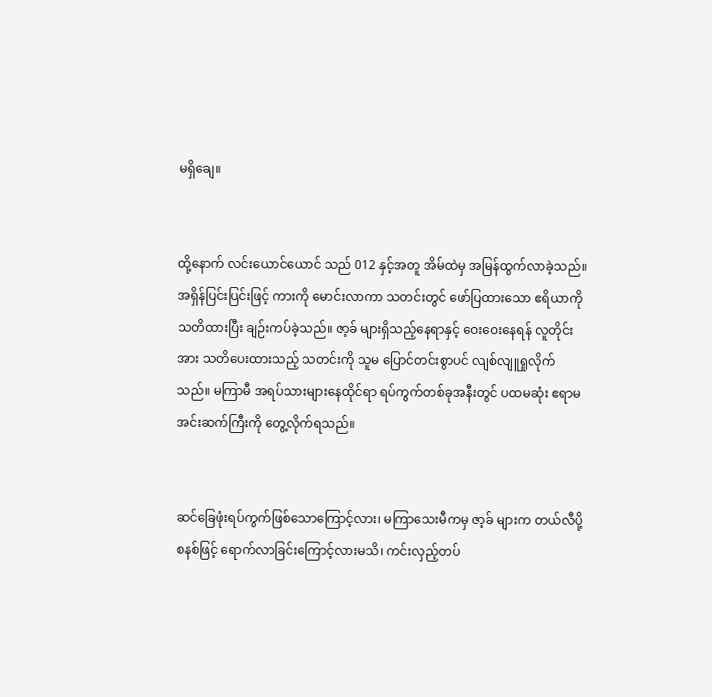မရှိချေ။


ထို့နောက် လင်းယောင်ယောင် သည် 012 နှင့်အတူ အိမ်ထဲမှ အမြန်ထွက်လာခဲ့သည်။ အရှိန်ပြင်းပြင်းဖြင့် ကားကို မောင်းလာကာ သတင်းတွင် ဖော်ပြထားသော ဧရိယာကို သတိထားပြီး ချဉ်းကပ်ခဲ့သည်။ ဇာ့ခ် များရှိသည့်နေရာနှင့် ဝေးဝေးနေရန် လူတိုင်းအား သတိပေးထားသည့် သတင်းကို သူမ ပြောင်တင်းစွာပင် လျစ်လျူရှုလိုက်သည်။ မကြာမီ အရပ်သားများနေထိုင်ရာ ရပ်ကွက်တစ်ခုအနီးတွင် ပထမဆုံး ဧရာမအင်းဆက်ကြီးကို တွေ့လိုက်ရသည်။


ဆင်ခြေဖုံးရပ်ကွက်ဖြစ်သောကြောင့်လား၊ မကြာသေးမီကမှ ဇာ့ခ် များက တယ်လီပို့စနစ်ဖြင့် ရောက်လာခြင်းကြောင့်လားမသိ၊ ကင်းလှည့်တပ်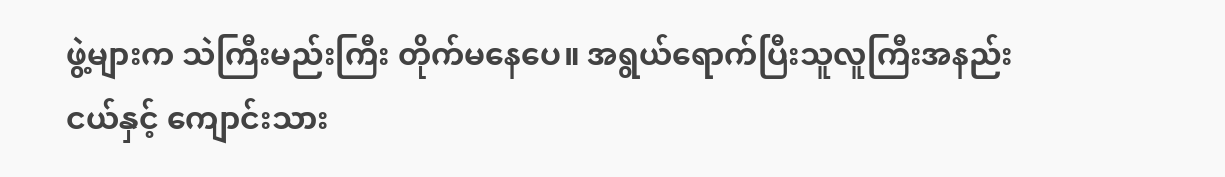ဖွဲ့များက သဲကြီးမည်းကြီး တိုက်မနေပေ။ အရွယ်ရောက်ပြီးသူလူကြီးအနည်းငယ်နှင့် ကျောင်းသား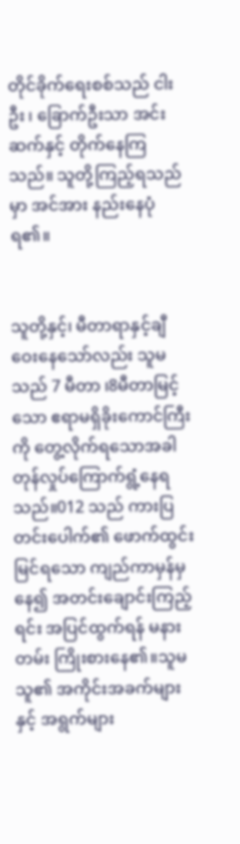တိုင်ခိုက်ရေးစစ်သည် ငါးဦး ၊ ခြောက်ဦးသာ အင်းဆက်နှင့် တိုက်နေကြသည်။ သူတို့ကြည့်ရသည်မှာ အင်အား နည်းနေပုံရ၏။


သူတို့နှင့်၊ မီတာရာနှင့်ချီဝေးနေသော်လည်း သူမသည် 7 မီတာ ၊8မီတာမြင့်သော ဧရာမရှိခိုးကောင်ကြီးကို တွေ့လိုက်ရသောအခါ တုန်လှုပ်ကြောက်ရွံ့နေရသည်။012 သည် ကားပြတင်းပေါက်၏ ဖောက်ထွင်းမြင်ရသော ကျည်ကာမှန်မှနေ၍ အတင်းချောင်းကြည့်ရင်း အပြင်ထွက်ရန် မနားတမ်း ကြိုးစားနေ၏။သူမ သူ၏ အကိုင်းအခက်များနှင့် အရွက်များ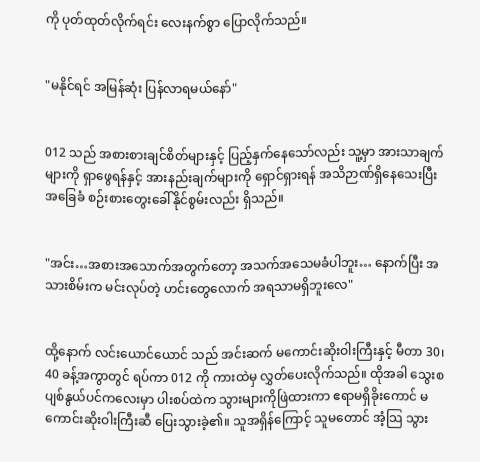ကို ပုတ်ထုတ်လိုက်ရင်း လေးနက်စွာ ပြောလိုက်သည်။


"မနိုင်ရင် အမြန်ဆုံး ပြန်လာရမယ်နော်"


012 သည် အစားစားချင်စိတ်များနှင့် ပြည့်နှက်နေသော်လည်း သူ့မှာ အားသာချက်များကို ရှာဖွေရန်နှင့် အားနည်းချက်များကို ရှောင်ရှားရန် အသိဉာဏ်ရှိနေသေးပြီး အခြေခံ စဉ်းစားတွေးခေါ်နိုင်စွမ်းလည်း ရှိသည်။


"အင်း…အစားအသောက်အတွက်တော့ အသက်အသေမခံပါဘူး… နောက်ပြီး အသားစိမ်းက မင်းလုပ်တဲ့ ဟင်းတွေလောက် အရသာမရှိဘူးလေ"


ထို့နောက် လင်းယောင်ယောင် သည် အင်းဆက် မကောင်းဆိုးဝါးကြီးနှင့် မီတာ 30၊ 40 ခန့်အကွာတွင် ရပ်ကာ 012 ကို ကားထဲမှ လွှတ်ပေးလိုက်သည်။ ထိုအခါ သွေးစပျစ်နွယ်ပင်ကလေးမှာ ပါးစပ်ထဲက သွားများကိုဖြဲထားကာ ဧရာမရှိခိုးကောင် မကောင်းဆိုးဝါးကြီးဆီ ပြေးသွားခဲ့၏။ သူအရှိန်ကြောင့် သူမတောင် အံ့သြ သွား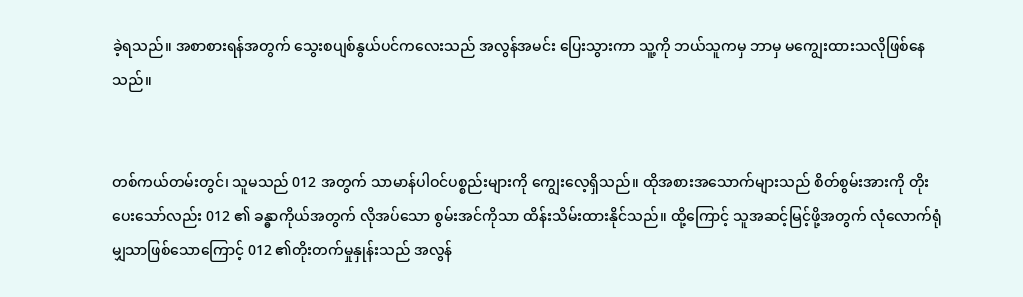ခဲ့ရသည်။ အစာစားရန်အတွက် သွေးစပျစ်နွယ်ပင်ကလေးသည် အလွန်အမင်း ပြေးသွားကာ သူ့ကို ဘယ်သူကမှ ဘာမှ မကျွေးထားသလိုဖြစ်နေသည်။


တစ်ကယ်တမ်းတွင်၊ သူမသည် 012 အတွက် သာမာန်ပါဝင်ပစ္စည်းများကို ကျွေးလေ့ရှိသည်။ ထိုအစားအသောက်များသည် စိတ်စွမ်းအားကို တိုးပေးသော်လည်း 012 ၏ ခန္ဓာကိုယ်အတွက် လိုအပ်သော စွမ်းအင်ကိုသာ ထိန်းသိမ်းထားနိုင်သည်။ ထို့ကြောင့် သူအဆင့်မြင့်ဖို့အတွက် လုံလောက်ရုံမျှသာဖြစ်သောကြောင့် 012 ၏တိုးတက်မှုနှုန်းသည် အလွန်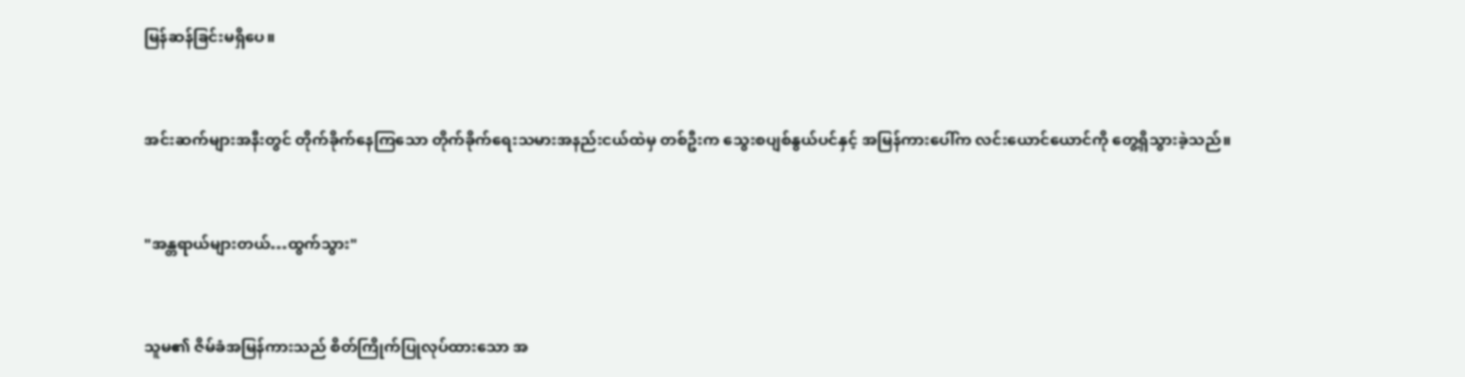မြန်ဆန်ခြင်းမရှိပေ။


အင်းဆက်များအနီးတွင် တိုက်ခိုက်နေကြသော တိုက်ခိုက်ရေးသမားအနည်းငယ်ထဲမှ တစ်ဦးက သွေးစပျစ်နွယ်ပင်နှင့် အမြန်ကားပေါ်က လင်းယောင်ယောင်ကို တွေ့ရှိသွားခဲ့သည်။


"အန္တရာယ်များတယ်…ထွက်သွား"


သူမ၏ ဇိမ်ခံအမြန်ကားသည် စိတ်ကြိုက်ပြုလုပ်ထားသော အ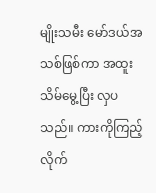မျိုးသမီး မော်ဒယ်အသစ်ဖြစ်ကာ အထူးသိမ်မွေ့ပြီး လှပသည်။ ကားကိုကြည့်လိုက်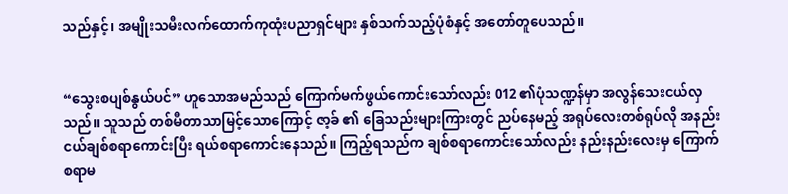သည်နှင့်၊ အမျိုးသမီးလက်ထောက်ကုထုံးပညာရှင်များ နှစ်သက်သည့်ပုံစံနှင့် အတော်တူပေသည်။


“သွေးစပျစ်နွယ်ပင်” ဟူသောအမည်သည် ကြောက်မက်ဖွယ်ကောင်းသော်လည်း 012 ၏ပုံသဏ္ဍန်မှာ အလွန်သေးငယ်လှသည်။ သူသည် တစ်မီတာသာမြင့်သောကြောင့် ဇာ့ခ် ၏ ခြေသည်းများကြားတွင် ညပ်နေမည့် အရုပ်လေးတစ်ရုပ်လို အနည်းငယ်ချစ်စရာကောင်းပြီး ရယ်စရာကောင်းနေသည်။ ကြည့်ရသည်က ချစ်စရာကောင်းသော်လည်း နည်းနည်းလေးမှ ကြောက်စရာမ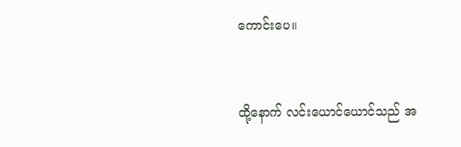ကောင်းပေ။


ထို့နောက် လင်းယောင်ယောင်သည် အ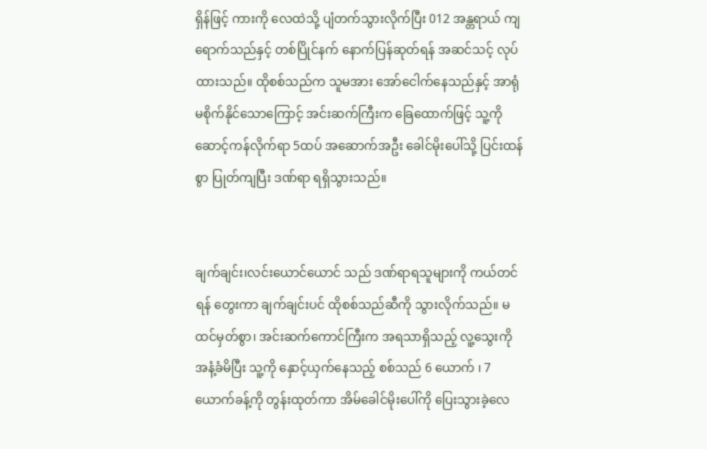ရှိန်ဖြင့် ကားကို လေထဲသို့ ပျံတက်သွားလိုက်ပြီး 012 အန္တရာယ် ကျရောက်သည်နှင့် တစ်ပြိုင်နက် နောက်ပြန်ဆုတ်ရန် အဆင်သင့် လုပ်ထားသည်။ ထိုစစ်သည်က သူမအား အော်ငေါက်နေသည်နှင့် အာရုံမစိုက်နိုင်သောကြောင့် အင်းဆက်ကြီးက ခြေထောက်ဖြင့် သူ့ကိုဆောင့်ကန်လိုက်ရာ 5ထပ် အဆောက်အဦး ခေါင်မိုးပေါ်သို့ ပြင်းထန်စွာ ပြုတ်ကျပြီး ဒဏ်ရာ ရရှိသွားသည်။


ချက်ချင်း၊လင်းယောင်ယောင် သည် ဒဏ်ရာရသူများကို ကယ်တင်ရန် တွေးကာ ချက်ချင်းပင် ထိုစစ်သည်ဆီကို သွားလိုက်သည်။ မထင်မှတ်စွာ၊ အင်းဆက်ကောင်ကြီးက အရသာရှိသည့် လူ့သွေးကို အနံ့ခံမိပြီး သူ့ကို နှောင့်ယှက်နေသည့် စစ်သည် 6 ယောက် ၊ 7ယောက်ခန့်ကို တွန်းထုတ်ကာ အိမ်ခေါင်မိုးပေါ်ကို ပြေးသွားခဲ့လေ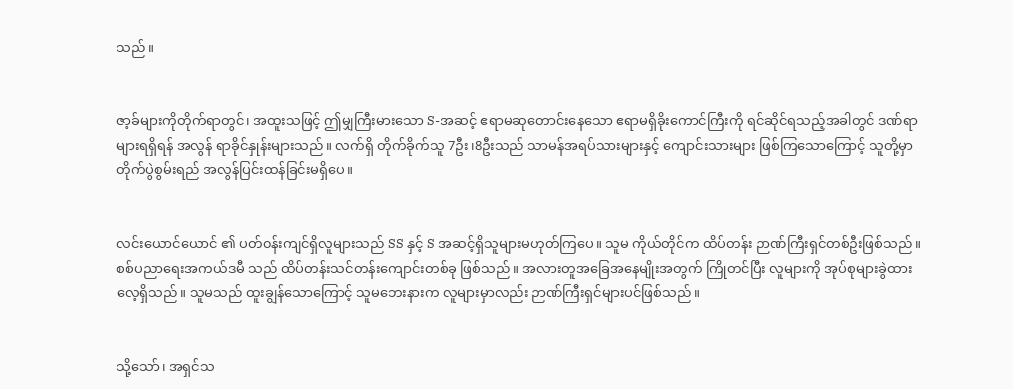သည်။


ဇာ့ခ်များကိုတိုက်ရာတွင်၊ အထူးသဖြင့် ဤမျှကြီးမားသော S-အဆင့် ဧရာမဆုတောင်းနေသော ဧရာမရှိခိုးကောင်ကြီးကို ရင်ဆိုင်ရသည့်အခါတွင် ဒဏ်ရာများရရှိရန် အလွန် ရာခိုင်နှုန်းများသည်။ လက်ရှိ တိုက်ခိုက်သူ 7ဦး၊8ဦးသည် သာမန်အရပ်သားများနှင့် ကျောင်းသားများ ဖြစ်ကြသောကြောင့် သူတို့မှာ တိုက်ပွဲစွမ်းရည် အလွန်ပြင်းထန်ခြင်းမရှိပေ။


လင်းယောင်ယောင် ၏ ပတ်၀န်းကျင်ရှိလူများသည် SS နှင့် S အဆင့်ရှိသူများမဟုတ်ကြပေ။ သူမ ကိုယ်တိုင်က ထိပ်တန်း ဉာဏ်ကြီးရှင်တစ်ဦးဖြစ်သည်။ စစ်ပညာရေးအကယ်ဒမီ သည် ထိပ်တန်းသင်တန်းကျောင်းတစ်ခု ဖြစ်သည်။ အလားတူအခြေအနေမျိုးအတွက် ကြိုတင်ပြီး လူများကို အုပ်စုများခွဲထားလေ့ရှိသည်။ သူမသည် ထူးချွန်သောကြောင့် သူမဘေးနားက လူများမှာလည်း ဉာဏ်ကြီးရှင်များပင်ဖြစ်သည်။


သို့သော်၊ အရှင်သ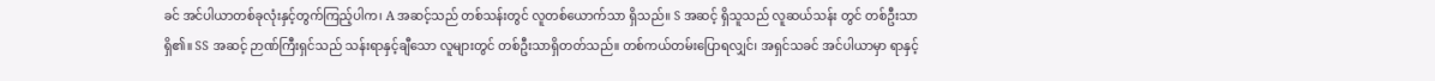ခင် အင်ပါယာတစ်ခုလုံးနှင့်တွက်ကြည့်ပါက၊ A အဆင့်သည် တစ်သန်းတွင် လူတစ်ယောက်သာ ရှိသည်။ S အဆင့် ရှိသူသည် လူဆယ်သန်း တွင် တစ်ဦးသာရှိ၏။ SS အဆင့် ဉာဏ်ကြီးရှင်သည် သန်းရာနှင့်ချီသော လူများတွင် တစ်ဦးသာရှိတတ်သည်။ တစ်ကယ်တမ်းပြောရလျှင်၊ အရှင်သခင် အင်ပါယာမှာ ရာနှင့်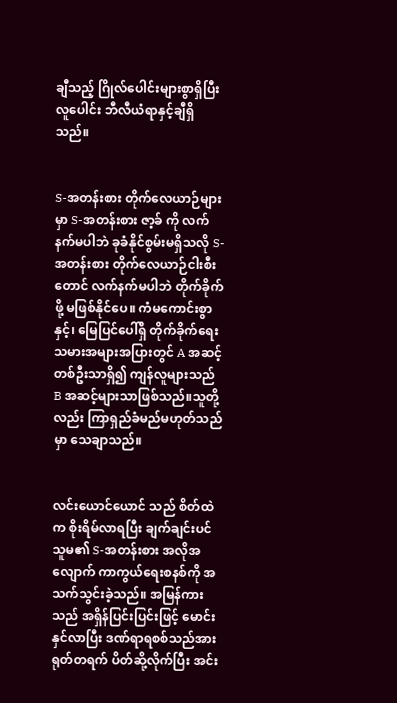ချီသည့် ဂြိုလ်ပေါင်းများစွာရှိပြီး လူပေါင်း ဘီလီယံရာနှင့်ချီရှိသည်။


S-အတန်းစား တိုက်လေယာဉ်များမှာ S-အတန်းစား ဇာ့ခ် ကို လက်နက်မပါဘဲ ခုခံနိုင်စွမ်းမရှိသလို S-အတန်းစား တိုက်လေယာဉ်ငါးစီးတောင် လက်နက်မပါဘဲ တိုက်ခိုက်ဖို့ မဖြစ်နိုင်ပေ။ ကံမကောင်းစွာနှင့်၊ မြေပြင်ပေါ်ရှိ တိုက်ခိုက်ရေးသမားအများအပြားတွင် A အဆင့်တစ်ဦးသာရှိ၍ ကျန်လူများသည် B အဆင့်များသာဖြစ်သည်။သူတို့လည်း ကြာရှည်ခံမည်မဟုတ်သည်မှာ သေချာသည်။


လင်းယောင်ယောင် သည် စိတ်ထဲက စိုးရိမ်လာရပြီး ချက်ချင်းပင် သူမ၏ S-အတန်းစား အလိုအလျောက် ကာကွယ်ရေးစနစ်ကို အသက်သွင်းခဲ့သည်။ အမြန်ကားသည် အရှိန်ပြင်းပြင်းဖြင့် မောင်းနှင်လာပြီး ဒဏ်ရာရစစ်သည်အား ရုတ်တရက် ပိတ်ဆို့လိုက်ပြီး အင်း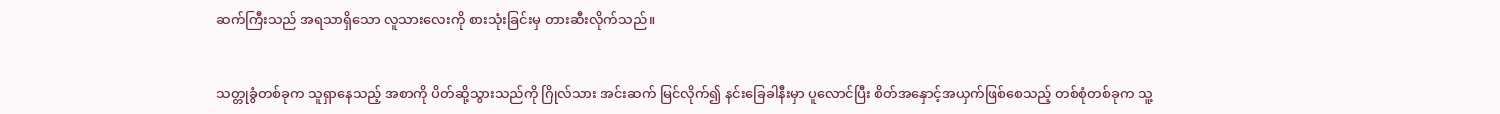ဆက်ကြီးသည် အရသာရှိသော လူသားလေးကို စားသုံးခြင်းမှ တားဆီးလိုက်သည်။


သတ္တုခွံတစ်ခုက သူရှာနေသည့် အစာကို ပိတ်ဆို့သွားသည်ကို ဂြိုလ်သား အင်းဆက် မြင်လိုက်၍ နင်းခြေခါနီးမှာ ပူလောင်ပြီး စိတ်အနှောင့်အယှက်ဖြစ်စေသည့် တစ်စုံတစ်ခုက သူ့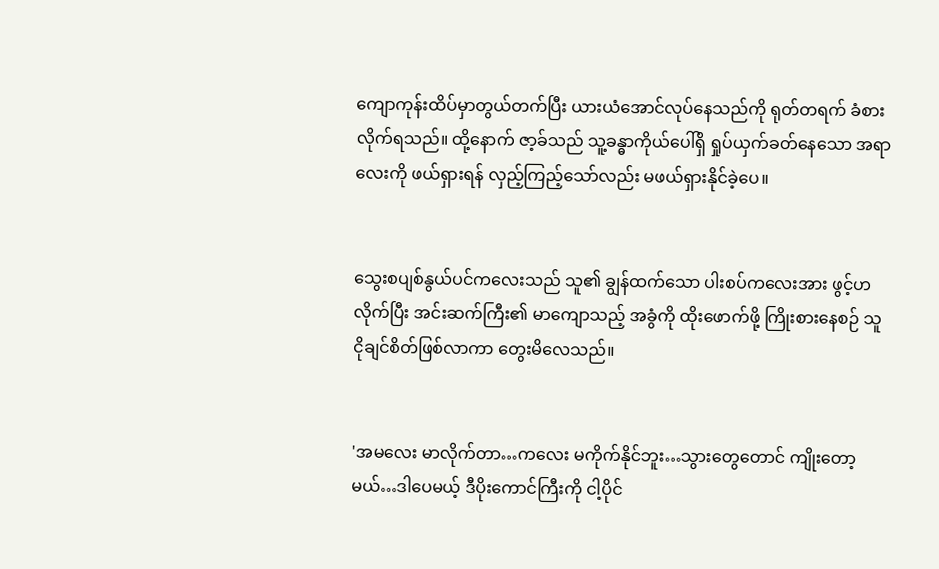ကျောကုန်းထိပ်မှာတွယ်တက်ပြီး ယားယံအောင်လုပ်နေသည်ကို ရုတ်တရက် ခံစားလိုက်ရသည်။ ထို့နောက် ဇာ့ခ်သည် သူ့ခန္ဓာကိုယ်ပေါ်ရှိ ရှုပ်ယှက်ခတ်နေသော အရာလေးကို ဖယ်ရှားရန် လှည့်ကြည့်သော်လည်း မဖယ်ရှားနိုင်ခဲ့ပေ။


သွေးစပျစ်နွယ်ပင်ကလေးသည် သူ၏ ချွန်ထက်သော ပါးစပ်ကလေးအား ဖွင့်ဟလိုက်ပြီး အင်းဆက်ကြီး၏ မာကျောသည့် အခွံကို ထိုးဖောက်ဖို့ ကြိုးစားနေစဉ် သူ ငိုချင်စိတ်ဖြစ်လာကာ တွေးမိလေသည်။


'အမလေး မာလိုက်တာ…ကလေး မကိုက်နိုင်ဘူး…သွားတွေတောင် ကျိုးတော့မယ်…ဒါပေမယ့် ဒီပိုးကောင်ကြီးကို ငါ့ပိုင်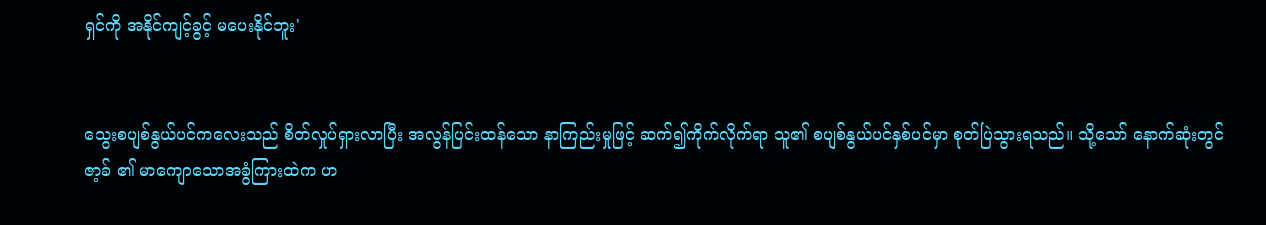ရှင်ကို အနိုင်ကျင့်ခွင့် မပေးနိုင်ဘူး'


သွေးစပျစ်နွယ်ပင်ကလေးသည် စိတ်လှုပ်ရှားလာပြီး အလွန်ပြင်းထန်သော နာကြည်းမှုဖြင့် ဆက်၍ကိုက်လိုက်ရာ သူ၏ စပျစ်နွယ်ပင်နှစ်ပင်မှာ စုတ်ပြဲသွားရသည်။ သို့သော် နောက်ဆုံးတွင် ဇာ့ခ် ၏ မာကျောသောအခွံကြားထဲက ဟ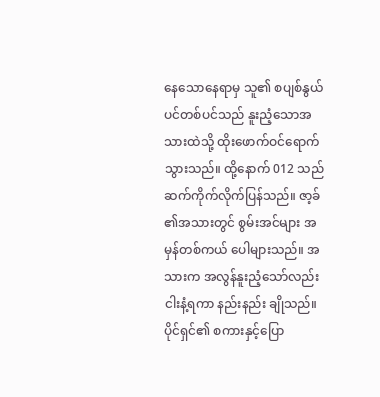နေသောနေရာမှ သူ၏ စပျစ်နွယ်ပင်တစ်ပင်သည် နူးညံ့သောအသားထဲသို့ ထိုးဖောက်ဝင်ရောက်သွားသည်။ ထို့နောက် 012 သည် ဆက်ကိုက်လိုက်ပြန်သည်။ ဇာ့ခ် ၏အသားတွင် စွမ်းအင်များ အမှန်တစ်ကယ် ပေါများသည်။ အသားက အလွန်နူးညံ့သော်လည်း ငါးနံ့ရကာ နည်းနည်း ချိုသည်။ ပိုင်ရှင်၏ စကားနှင့်ပြော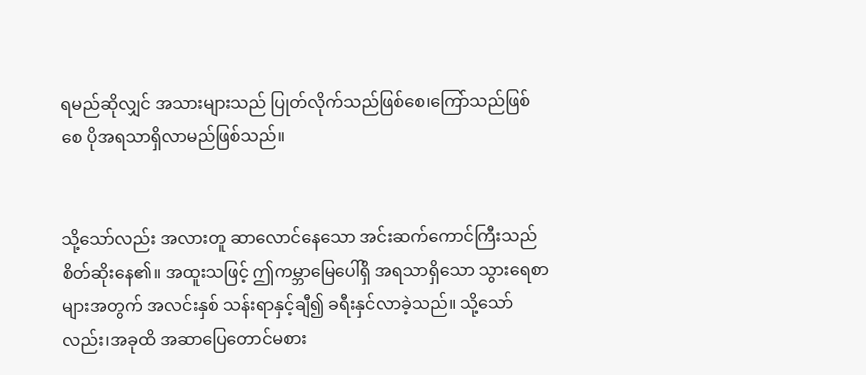ရမည်ဆိုလျှင် အသားများသည် ပြုတ်လိုက်သည်ဖြစ်စေ၊ကြော်သည်ဖြစ်စေ ပိုအရသာရှိလာမည်ဖြစ်သည်။


သို့သော်လည်း အလားတူ ဆာလောင်နေသော အင်းဆက်ကောင်ကြီးသည် စိတ်ဆိုးနေ၏။ အထူးသဖြင့် ဤကမ္ဘာမြေပေါ်ရှိ အရသာရှိသော သွားရေစာများအတွက် အလင်းနှစ် သန်းရာနှင့်ချီ၍ ခရီးနှင်လာခဲ့သည်။ သို့သော်လည်း၊အခုထိ အဆာပြေတောင်မစား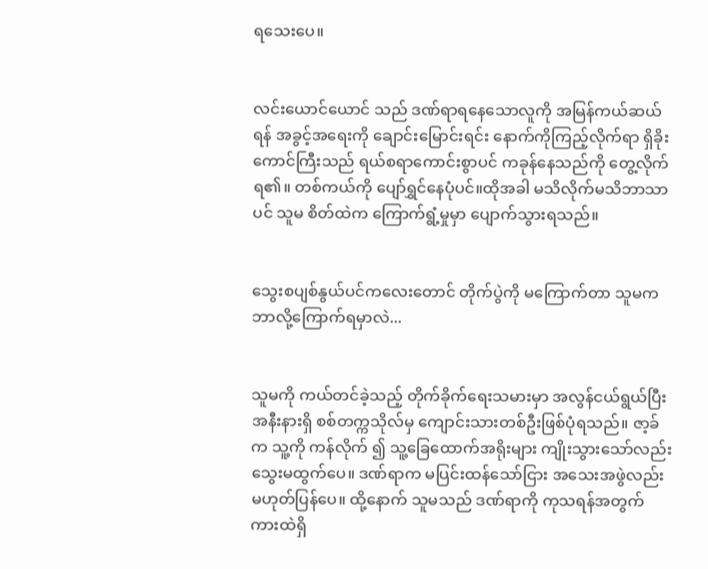ရသေးပေ။


လင်းယောင်ယောင် သည် ဒဏ်ရာရနေသောလူကို အမြန်ကယ်ဆယ်ရန် အခွင့်အရေးကို ချောင်းမြောင်းရင်း နောက်ကိုကြည့်လိုက်ရာ ရှိခိုးကောင်ကြီးသည် ရယ်စရာကောင်းစွာပင် ကခုန်နေသည်ကို တွေ့လိုက်ရ၏။ တစ်ကယ်ကို ပျော်ရွှင်နေပုံပင်။ထိုအခါ မသိလိုက်မသိဘာသာပင် သူမ စိတ်ထဲက ကြောက်ရွံ့မှုမှာ ပျောက်သွားရသည်။


သွေးစပျစ်နွယ်ပင်ကလေးတောင် တိုက်ပွဲကို မကြောက်တာ သူမက ဘာလို့ကြောက်ရမှာလဲ...


သူမကို ကယ်တင်ခဲ့သည့် တိုက်ခိုက်ရေးသမားမှာ အလွန်ငယ်ရွယ်ပြီး အနီးနားရှိ စစ်တက္ကသိုလ်မှ ကျောင်းသားတစ်ဦးဖြစ်ပုံရသည်။ ဇာ့ခ် က သူ့ကို ကန်လိုက် ၍ သူ့ခြေထောက်အရိုးများ ကျိုးသွားသော်လည်း သွေးမထွက်ပေ။ ဒဏ်ရာက မပြင်းထန်သော်ငြား အသေးအဖွဲလည်း မဟုတ်ပြန်ပေ။ ထို့နောက် သူမသည် ဒဏ်ရာကို ကုသရန်အတွက် ကားထဲရှိ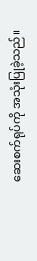ဆေးစက်ရုပ်ကို အသုံးပြုခဲ့သည်။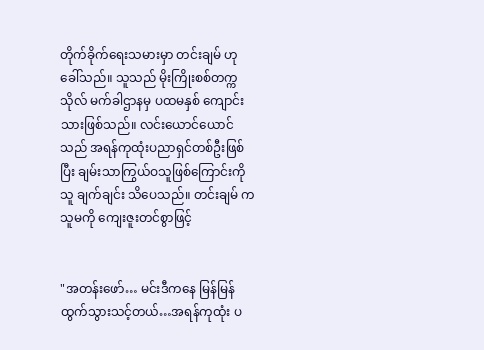တိုက်ခိုက်ရေးသမားမှာ တင်းချမ် ဟု ခေါ်သည်။ သူသည် မိုးကြိုးစစ်တက္ကသိုလ် မက်ခါဌာနမှ ပထမနှစ် ကျောင်းသားဖြစ်သည်။ လင်းယောင်ယောင် သည် အရန်ကုထုံးပညာရှင်တစ်ဦးဖြစ်ပြီး ချမ်းသာကြွယ်ဝသူဖြစ်ကြောင်းကို သူ ချက်ချင်း သိပေသည်။ တင်းချမ် က သူမကို ကျေးဇူးတင်စွာဖြင့်


"အတန်းဖော်… မင်းဒီကနေ မြန်မြန်ထွက်သွားသင့်တယ်…အရန်ကုထုံး ပ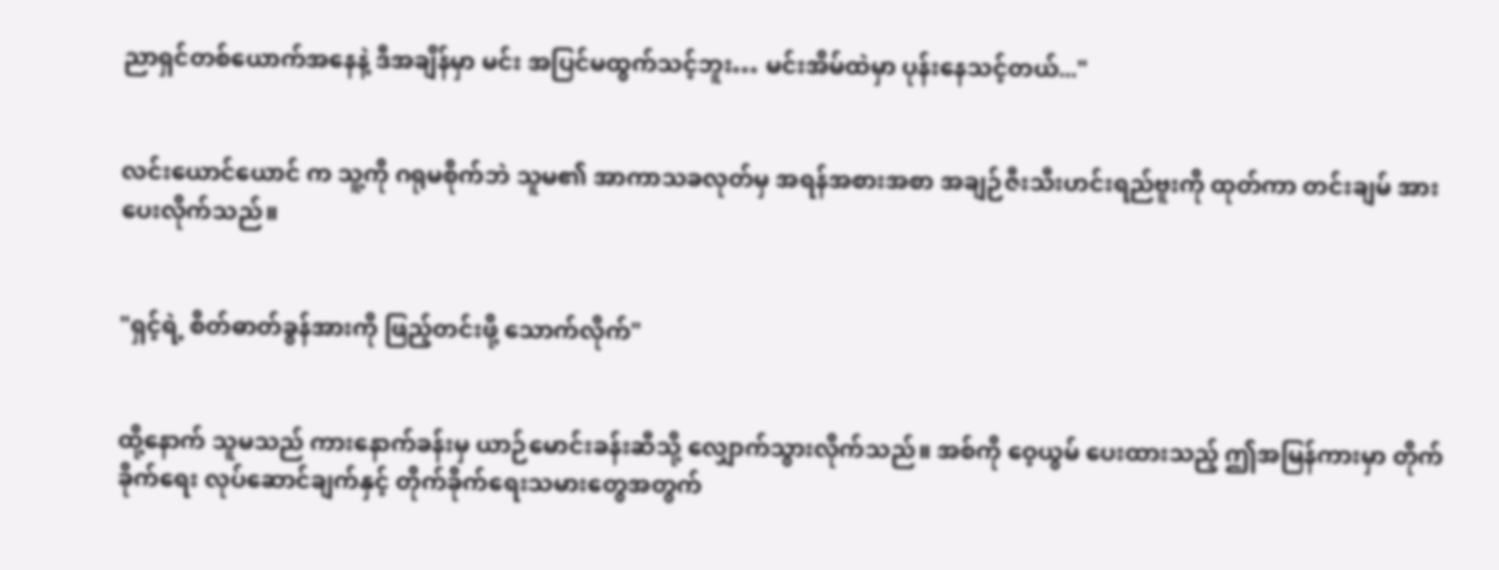ညာရှင်တစ်ယောက်အနေနဲ့ ဒီအချိန်မှာ မင်း အပြင်မထွက်သင့်ဘူး… မင်းအိမ်ထဲမှာ ပုန်းနေသင့်တယ်..."


လင်းယောင်ယောင် က သူ့ကို ဂရုမစိုက်ဘဲ သူမ၏ အာကာသခလုတ်မှ အရန်အစားအစာ အချဉ်ဇီးသီးဟင်းရည်ဗူးကို ထုတ်ကာ တင်းချမ် အား ပေးလိုက်သည်။


"ရှင့်ရဲ့ စိတ်ဓာတ်ခွန်အားကို ဖြည့်တင်းဖို့ သောက်လိုက်"


ထို့နောက် သူမသည် ကားနောက်ခန်းမှ ယာဉ်မောင်းခန်းဆီသို့ လျှောက်သွားလိုက်သည်။ အစ်ကို ဝေ့ယွမ် ပေးထားသည့် ဤအမြန်ကားမှာ တိုက်ခိုက်ရေး လုပ်ဆောင်ချက်နှင့် တိုက်ခိုက်ရေးသမားတွေအတွက်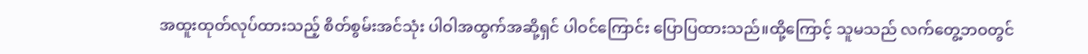အထူးထုတ်လုပ်ထားသည့် စိတ်စွမ်းအင်သုံး ပါဝါအထွက်အဆို့ရှင် ပါဝင်ကြောင်း ပြောပြထားသည်။ထို့ကြောင့် သူမသည် လက်တွေ့ဘဝတွင်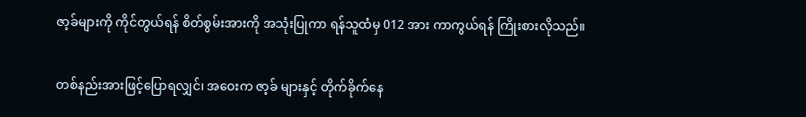ဇာ့ခ်များကို ကိုင်တွယ်ရန် စိတ်စွမ်းအားကို အသုံးပြုကာ ရန်သူထံမှ 012 အား ကာကွယ်ရန် ကြိုးစားလိုသည်။


တစ်နည်းအားဖြင့်ပြောရလျှင်၊ အဝေးက ဇာ့ခ် များနှင့် တိုက်ခိုက်နေ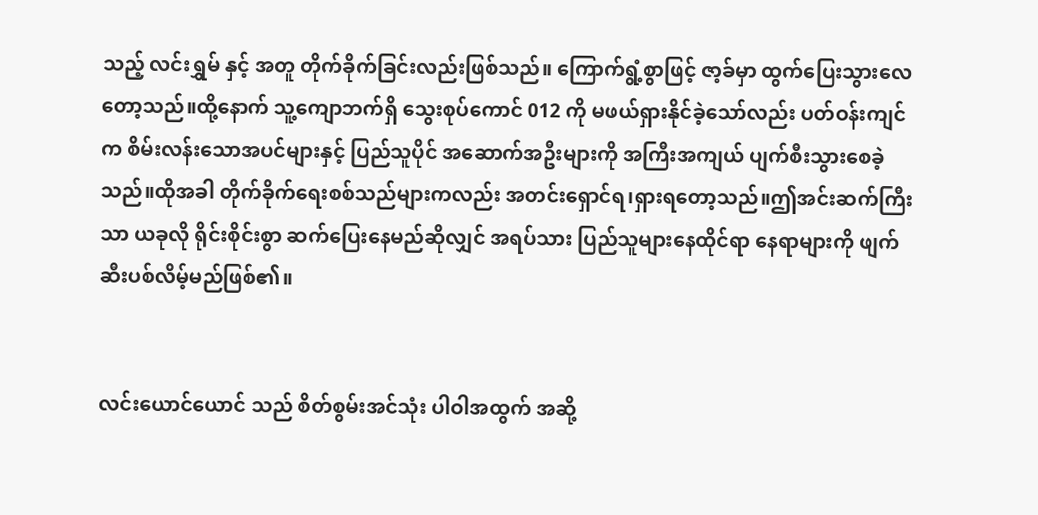သည့် လင်းရွှမ် နှင့် အတူ တိုက်ခိုက်ခြင်းလည်းဖြစ်သည်။ ကြောက်ရွံ့စွာဖြင့် ဇာ့ခ်မှာ ထွက်ပြေးသွားလေတော့သည်။ထို့နောက် သူ့ကျောဘက်ရှိ သွေးစုပ်ကောင် 012 ကို မဖယ်ရှားနိုင်ခဲ့သော်လည်း ပတ်ဝန်းကျင်က စိမ်းလန်းသောအပင်များနှင့် ပြည်သူပိုင် အဆောက်အဦးများကို အကြီးအကျယ် ပျက်စီးသွားစေခဲ့သည်။ထိုအခါ တိုက်ခိုက်ရေးစစ်သည်များကလည်း အတင်းရှောင်ရ၊ရှားရတော့သည်။ဤအင်းဆက်ကြီးသာ ယခုလို ရိုင်းစိုင်းစွာ ဆက်ပြေးနေမည်ဆိုလျှင် အရပ်သား ပြည်သူများနေထိုင်ရာ နေရာများကို ဖျက်ဆီးပစ်လိမ့်မည်ဖြစ်၏။


လင်းယောင်ယောင် သည် စိတ်စွမ်းအင်သုံး ပါဝါအထွက် အဆို့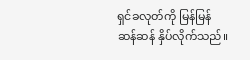ရှင်ခလုတ်ကို မြန်မြန်ဆန်ဆန် နှိပ်လိုက်သည်။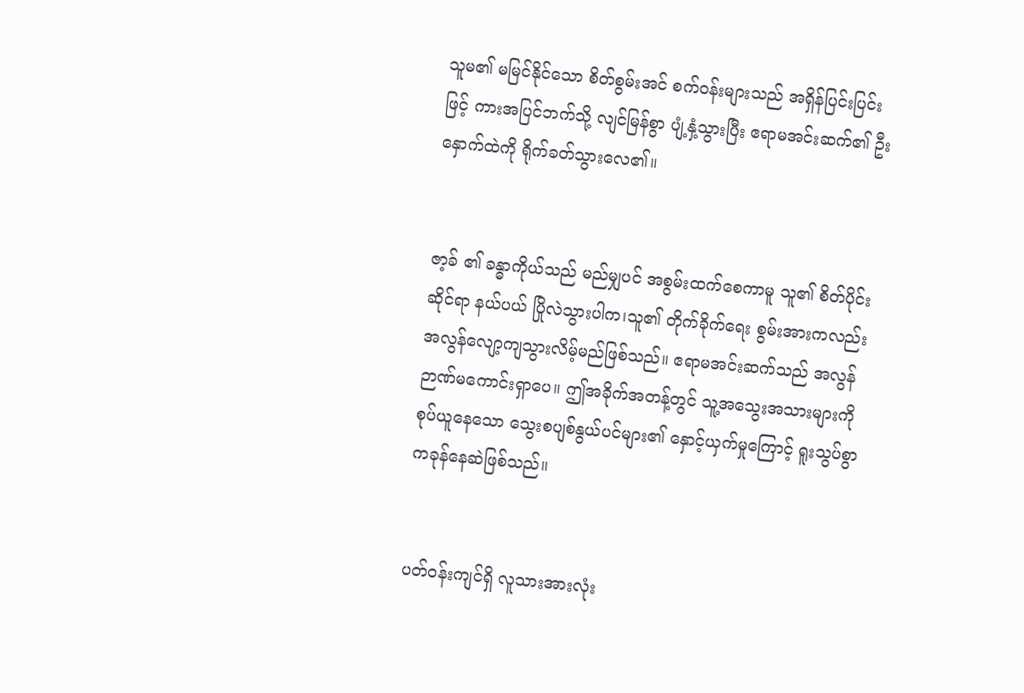သူမ၏ မမြင်နိုင်သော စိတ်စွမ်းအင် စက်ဝန်းများသည် အရှိန်ပြင်းပြင်းဖြင့် ကားအပြင်ဘက်သို့ လျင်မြန်စွာ ပျံ့နှံ့သွားပြီး ဧရာမအင်းဆက်၏ ဦးနှောက်ထဲကို ရိုက်ခတ်သွားလေ၏။


ဇာ့ခ် ၏ ခန္ဓာကိုယ်သည် မည်မျှပင် အစွမ်းထက်စေကာမူ သူ၏ စိတ်ပိုင်းဆိုင်ရာ နယ်ပယ် ပြိုလဲသွားပါက၊သူ၏ တိုက်ခိုက်ရေး စွမ်းအားကလည်း အလွန်လျော့ကျသွားလိမ့်မည်ဖြစ်သည်။ ဧရာမအင်းဆက်သည် အလွန်ဉာဏ်မကောင်းရှာပေ။ ဤအခိုက်အတန့်တွင် သူ့အသွေးအသားများကို စုပ်ယူနေသော သွေးစပျစ်နွယ်ပင်များ၏ နှောင့်ယှက်မှုကြောင့် ရူးသွပ်စွာ ကခုန်နေဆဲဖြစ်သည်။


ပတ်ဝန်းကျင်ရှိ လူသားအားလုံး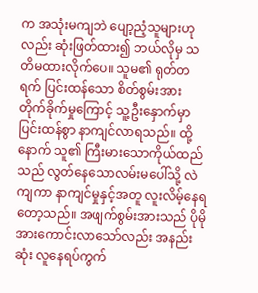က အသုံးမကျဘဲ ပျော့ညံ့သူများဟုလည်း ဆုံးဖြတ်ထား၍ ဘယ်လိုမှ သတိမထားလိုက်ပေ။ သူမ၏ ရုတ်တရက် ပြင်းထန်သော စိတ်စွမ်းအား တိုက်ခိုက်မှုကြောင့် သူ့ဦးနှောက်မှာ ပြင်းထန်စွာ နာကျင်လာရသည်။ ထို့နောက် သူ၏ ကြီးမားသောကိုယ်ထည်သည် လွတ်နေသောလမ်းမပေါ်သို့ လဲကျကာ နာကျင်မှုနှင့်အတူ လူးလိမ့်နေရတော့သည်။ အဖျက်စွမ်းအားသည် ပိုမိုအားကောင်းလာသော်လည်း အနည်းဆုံး လူနေရပ်ကွက်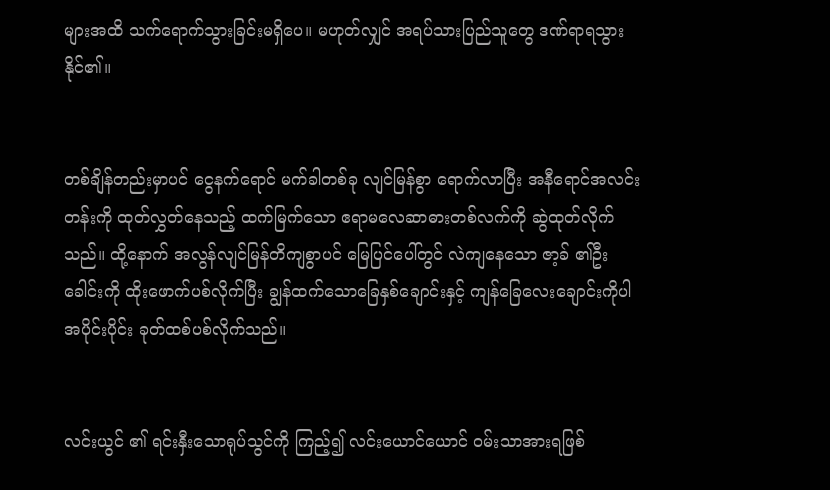များအထိ သက်ရောက်သွားခြင်းမရှိပေ။ မဟုတ်လျှင် အရပ်သားပြည်သူတွေ ဒဏ်ရာရသွားနိုင်၏။


တစ်ချိန်တည်းမှာပင် ငွေ‌နက်ရောင် မက်ခါတစ်ခု လျင်မြန်စွာ ရောက်လာပြီး အနီရောင်အလင်းတန်းကို ထုတ်လွှတ်နေသည့် ထက်မြက်သော ဧရာမလေဆာဓားတစ်လက်ကို ဆွဲထုတ်လိုက်သည်။ ထို့နောက် အလွန်လျင်မြန်တိကျစွာပင် မြေပြင်ပေါ်တွင် လဲကျနေသော ဇာ့ခ် ၏ဦးခေါင်းကို ထိုးဖောက်ပစ်လိုက်ပြီး ချွန်ထက်သောခြေနှစ်ချောင်းနှင့် ကျန်ခြေလေးချောင်းကိုပါ အပိုင်းပိုင်း ခုတ်ထစ်ပစ်လိုက်သည်။


လင်းယွင် ၏ ရင်းနှီးသောရုပ်သွင်ကို ကြည့်၍ လင်းယောင်ယောင် ဝမ်းသာအားရဖြစ်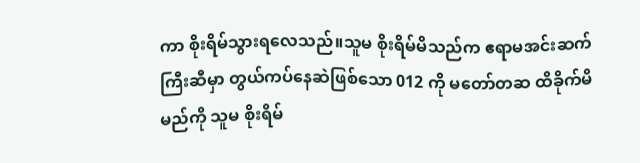ကာ စိုးရိမ်သွားရလေသည်။သူမ စိုးရိမ်မိသည်က ဧရာမအင်းဆက်ကြီးဆီမှာ တွယ်ကပ်နေဆဲဖြစ်သော 012 ကို မတော်တဆ ထိခိုက်မိမည်ကို သူမ စိုးရိမ်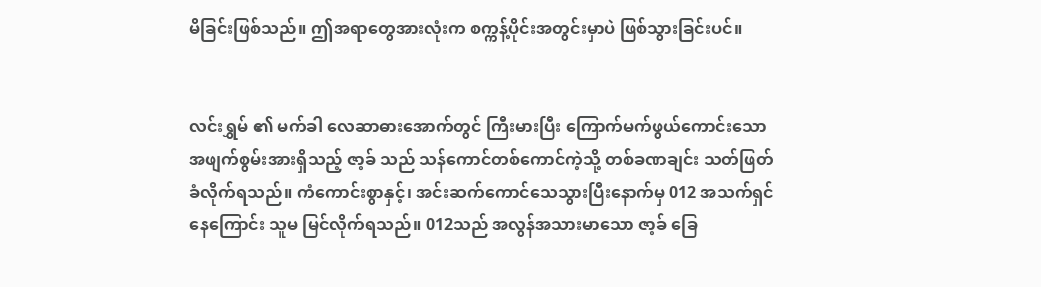မိခြင်းဖြစ်သည်။ ဤအရာတွေအားလုံးက စက္ကန့်ပိုင်းအတွင်းမှာပဲ ဖြစ်သွားခြင်းပင်။


လင်းရွှမ် ၏ မက်ခါ လေဆာဓားအောက်တွင် ကြီးမားပြီး ကြောက်မက်ဖွယ်ကောင်းသော အဖျက်စွမ်းအားရှိသည့် ဇာ့ခ် သည် သန်ကောင်တစ်ကောင်ကဲ့သို့ တစ်ခဏချင်း သတ်ဖြတ်ခံလိုက်ရသည်။ ကံကောင်းစွာနှင့်၊ အင်းဆက်ကောင်သေသွားပြီးနောက်မှ 012 အသက်ရှင်နေကြောင်း သူမ မြင်လိုက်ရသည်။ 012သည် အလွန်အသားမာသော ဇာ့ခ် ခြေ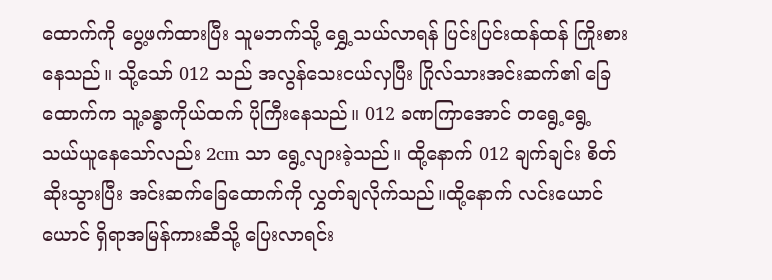ထောက်ကို ပွေ့ဖက်ထားပြီး သူမဘက်သို့ ရွှေ့သယ်လာရန် ပြင်းပြင်းထန်ထန် ကြိုးစားနေသည်။ သို့သော် 012 သည် အလွန်သေးငယ်လှပြီး ဂြိုလ်သားအင်းဆက်၏ ခြေထောက်က သူ့ခန္ဓာကိုယ်ထက် ပိုကြီးနေသည်။ 012 ခဏကြာအောင် တရွေ့ရွေ့ သယ်ယူနေသော်လည်း 2cm သာ ရွေ့လျားခဲ့သည်။ ထို့နောက် 012 ချက်ချင်း စိတ်ဆိုးသွားပြီး အင်းဆက်ခြေထောက်ကို လွှတ်ချလိုက်သည်။ထို့နောက် လင်းယောင်ယောင် ရှိရာအမြန်ကားဆီသို့ ပြေးလာရင်း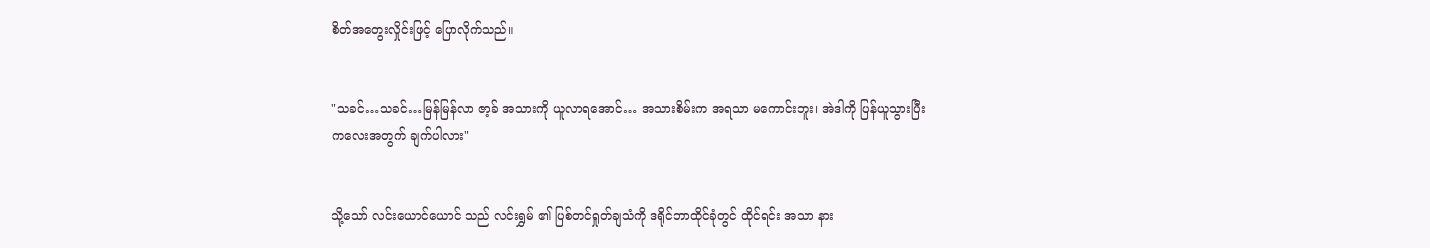စိတ်အတွေးလှိုင်းဖြင့် ပြောလိုက်သည်။


"သခင်…သခင်…မြန်မြန်လာ ဇာ့ခ် အသားကို ယူလာရအောင်… အသားစိမ်းက အရသာ မကောင်းဘူး၊ အဲဒါကို ပြန်ယူသွားပြီး ကလေးအတွက် ချက်ပါလား"


သို့သော် လင်းယောင်ယောင် သည် လင်းရွှမ် ၏ ပြစ်တင်ရှုတ်ချသံကို ဒရိုင်ဘာထိုင်ခုံတွင် ထိုင်ရင်း အသာ နား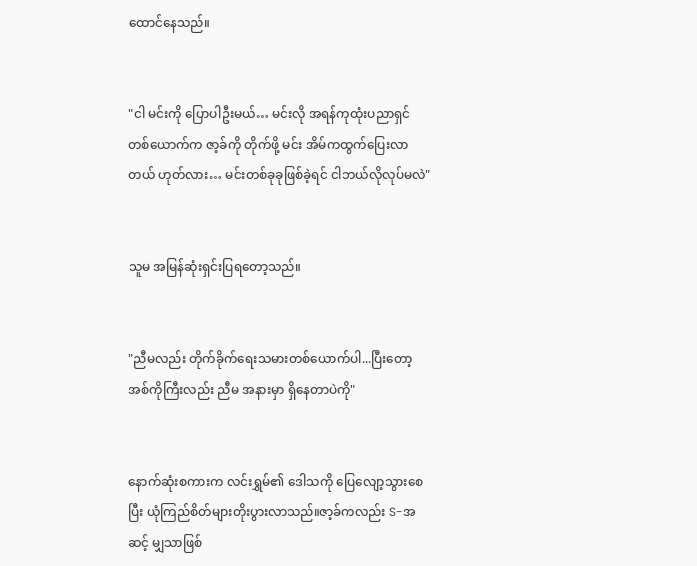ထောင်နေသည်။


"ငါ မင်းကို ပြောပါဦးမယ်… မင်းလို အရန်ကုထုံးပညာရှင်တစ်ယောက်က ဇာ့ခ်ကို တိုက်ဖို့ မင်း အိမ်ကထွက်ပြေးလာတယ် ဟုတ်လား… မင်းတစ်ခုခုဖြစ်ခဲ့ရင် ငါဘယ်လိုလုပ်မလဲ"


သူမ အမြန်ဆုံးရှင်းပြရတော့သည်။


"ညီမလည်း တိုက်ခိုက်ရေးသမားတစ်ယောက်ပါ...ပြီးတော့ အစ်ကိုကြီးလည်း ညီမ အနားမှာ ရှိနေတာပဲကို"


နောက်ဆုံးစကားက လင်းရွှမ်၏ ဒေါသကို ပြေလျော့သွားစေပြီး ယုံကြည်စိတ်များတိုးပွားလာသည်။ဇာ့ခ်ကလည်း S-အဆင့် မျှသာဖြစ်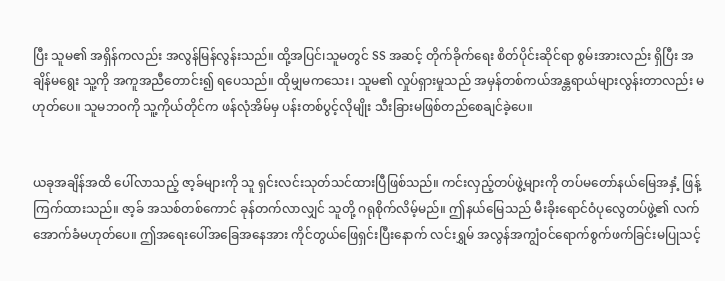ပြီး သူမ၏ အရှိန်ကလည်း အလွန်မြန်လွန်းသည်။ ထို့အပြင်၊သူမတွင် SS အဆင့် တိုက်ခိုက်ရေး စိတ်ပိုင်းဆိုင်ရာ စွမ်းအားလည်း ရှိပြီး အချိန်မရွေး သူ့ကို အကူအညီတောင်း၍ ရပေသည်။ ထိုမျှမကသေး၊ သူမ၏ လှုပ်ရှားမှုသည် အမှန်တစ်ကယ်အန္တရာယ်များလွန်းတာလည်း မဟုတ်ပေ။ သူမဘ၀ကို သူ့ကိုယ်တိုင်က ဖန်လုံအိမ်မှ ပန်းတစ်ပွင့်လိုမျိုး သီးခြားမဖြစ်တည်စေချင်ခဲ့ပေ။


ယခုအချိန်အထိ ပေါ်လာသည့် ဇာ့ခ်များကို သူ ရှင်းလင်းသုတ်သင်ထားပြီဖြစ်သည်။ ကင်းလှည့်တပ်ဖွဲ့များကို တပ်မတော်နယ်မြေအနှံ့ ဖြန့်ကြက်ထားသည်။ ဇာ့ခ် အသစ်တစ်ကောင် ခုန်တက်လာလျှင် သူတို့ ဂရုစိုက်လိမ့်မည်။ ဤနယ်မြေသည် မီးခိုးရောင်ဝံပုလွေတပ်ဖွဲ့၏ လက်အောက်ခံမဟုတ်ပေ။ ဤအရေးပေါ်အခြေအနေအား ကိုင်တွယ်ဖြေရှင်းပြီးနောက် လင်းရွှမ် အလွန်အကျွံဝင်ရောက်စွက်ဖက်ခြင်းမပြုသင့်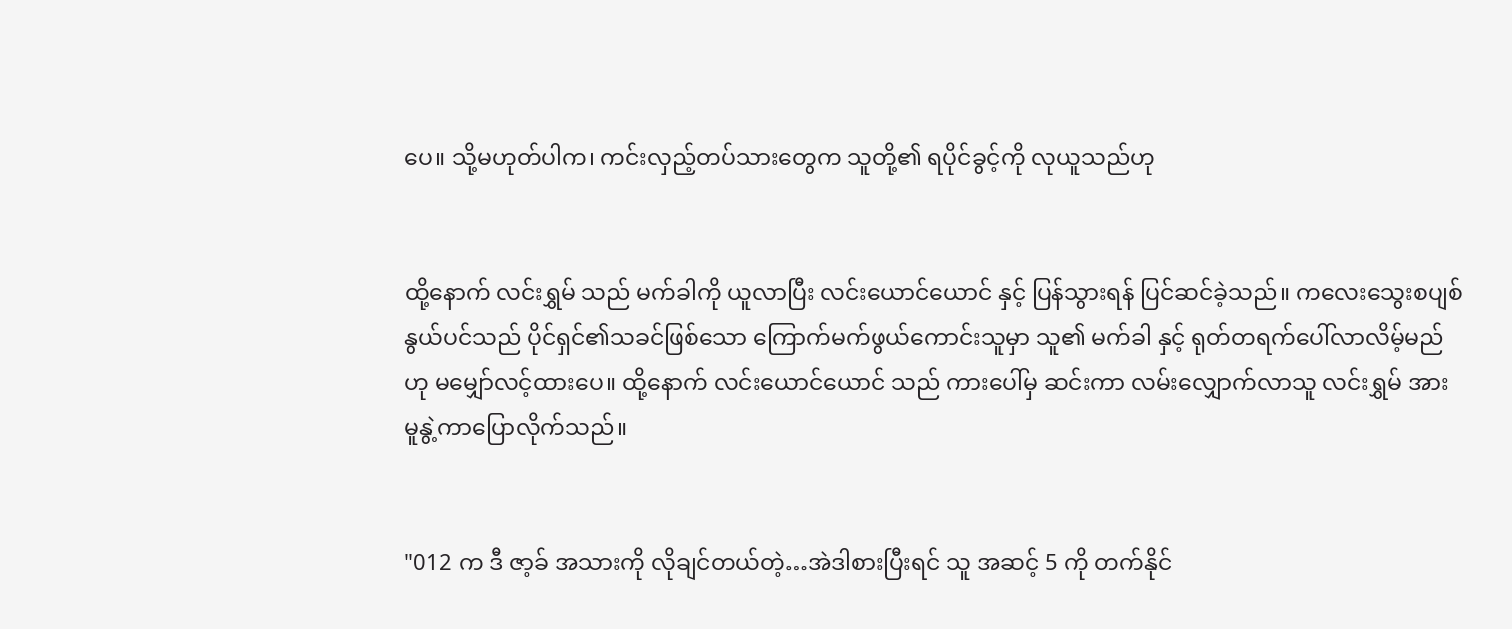ပေ။ သို့မဟုတ်ပါက၊ ကင်းလှည့်တပ်သားတွေက သူတို့၏ ရပိုင်ခွင့်ကို လုယူသည်ဟု


ထို့နောက် လင်းရွှမ် သည် မက်ခါကို ယူလာပြီး လင်းယောင်ယောင် နှင့် ပြန်သွားရန် ပြင်ဆင်ခဲ့သည်။ ကလေးသွေးစပျစ်နွယ်ပင်သည် ပိုင်ရှင်၏သခင်ဖြစ်သော ကြောက်မက်ဖွယ်ကောင်းသူမှာ သူ၏ မက်ခါ နှင့် ရုတ်တရက်ပေါ်လာလိမ့်မည်ဟု မမျှော်လင့်ထားပေ။ ထို့နောက် လင်းယောင်ယောင် သည် ကားပေါ်မှ ဆင်းကာ လမ်းလျှောက်လာသူ လင်းရွှမ် အား မူနွဲ့ကာပြောလိုက်သည်။


"012 က ဒီ ဇာ့ခ် အသားကို လိုချင်တယ်တဲ့…အဲဒါစားပြီးရင် သူ အဆင့် 5 ကို တက်နိုင်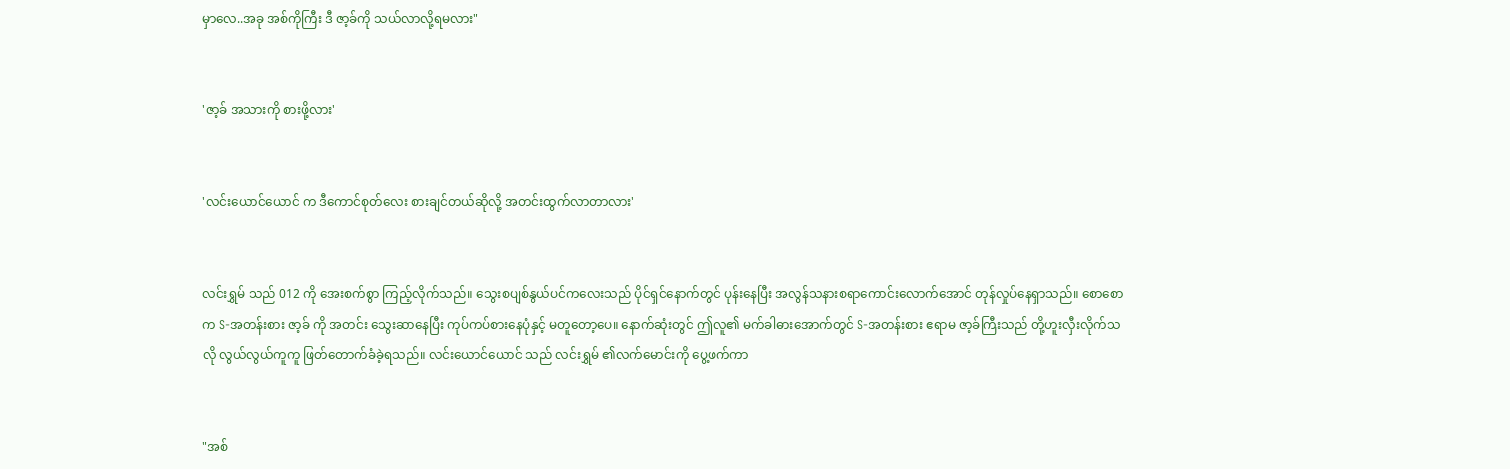မှာလေ..အခု အစ်ကိုကြီး ဒီ ဇာ့ခ်ကို သယ်လာလို့ရမလား"


'ဇာ့ခ် အသားကို စားဖို့လား'


'လင်းယောင်ယောင် က ဒီကောင်စုတ်လေး စားချင်တယ်ဆိုလို့ အတင်းထွက်လာတာလား'


လင်းရွှမ် သည် 012 ကို အေးစက်စွာ ကြည့်လိုက်သည်။ သွေးစပျစ်နွယ်ပင်ကလေးသည် ပိုင်ရှင်နောက်တွင် ပုန်းနေပြီး အလွန်သနားစရာကောင်းလောက်အောင် တုန်လှုပ်နေရှာသည်။ စောစောက S-အတန်းစား ဇာ့ခ် ကို အတင်း သွေးဆာနေပြီး ကုပ်ကပ်စားနေပုံနှင့် မတူတော့ပေ။ နောက်ဆုံးတွင် ဤလူ၏ မက်ခါဓားအောက်တွင် S-အတန်းစား ဧရာမ ဇာ့ခ်ကြီးသည် တို့ဟူးလှီးလိုက်သလို လွယ်လွယ်ကူကူ ဖြတ်တောက်ခံခဲ့ရသည်။ လင်းယောင်ယောင် သည် လင်းရွှမ် ၏လက်မောင်းကို ပွေ့ဖက်ကာ


"အစ်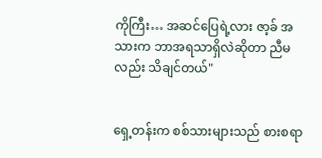ကိုကြီး… အဆင်ပြေရဲ့လား ဇာ့ခ် အသားက ဘာအရသာရှိလဲဆိုတာ ညီမလည်း သိချင်တယ်"


ရှေ့တန်းက စစ်သားများသည် စားစရာ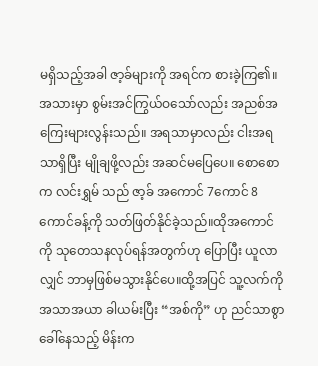မရှိသည့်အခါ ဇာ့ခ်များကို အရင်က စားခဲ့ကြ၏။ အသားမှာ စွမ်းအင်ကြွယ်ဝသော်လည်း အညစ်အကြေးများလွန်းသည်။ အရသာမှာလည်း ငါးအရသာရှိပြီး မျိုချဖို့လည်း အဆင်မပြေပေ။ စောစောက လင်းရွှမ် သည် ဇာ့ခ် အကောင် 7ကောင် 8 ကောင်ခန့်ကို သတ်ဖြတ်နိုင်ခဲ့သည်။ထိုအကောင်ကို သုတေသနလုပ်ရန်အတွက်ဟု ပြောပြီး ယူလာလျှင် ဘာမှဖြစ်မသွားနိုင်ပေ။ထို့အပြင် သူ့လက်ကို အသာအယာ ခါယမ်းပြီး “အစ်ကို” ဟု ညင်သာစွာ ခေါ်နေသည့် မိန်းက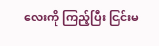လေးကို ကြည့်ပြီး ငြင်းမ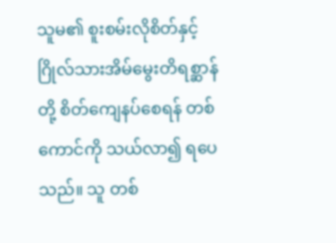သူမ၏ စူးစမ်းလိုစိတ်နှင့် ဂြိုလ်သားအိမ်မွေးတိရစ္ဆာန်တို့ စိတ်ကျေနပ်စေရန် တစ်ကောင်ကို သယ်လာ၍ ရပေသည်။ သူ တစ်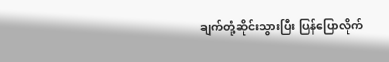ချက်တုံ့ဆိုင်းသွားပြီး ပြန်ပြောလိုက်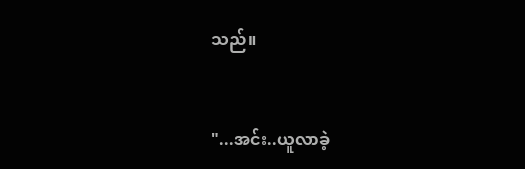သည်။


"...အင်း..ယူလာခဲ့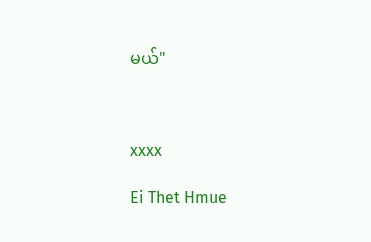မယ်"



xxxx

Ei Thet Hmue